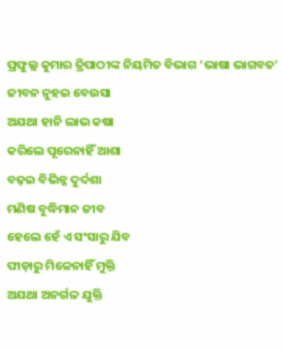ପ୍ରଫୁଲ୍ଲ କୁମାର ତ୍ରିପାଠୀଙ୍କ ନିୟମିତ ବିଭାଗ ‘ଭାଷା ଭାଗବତ’
ଜୀବନ ନୁହଇ ବେଉସା
ଅଯଥା ହାନି ଲାଭ କଷା
କରିଲେ ପୂରେନାହିଁ ଆଶା
ବଢ଼ଇ ବିଭିନ୍ନ ଦୁର୍ଦଶା
ମଣିଷ ବୁଦ୍ଧିମାନ ଜୀବ
ହେଲେ ହେଁ ଏ ସଂସାରୁ ଯିବ
ପୀଡ଼ାରୁ ମିଳେନାହିଁ ମୁକ୍ତି
ଅଯଥା ଅନର୍ଗଳ ଯୁକ୍ତି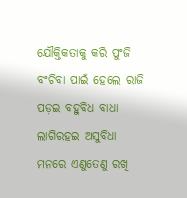ଯୌକ୍ତିକତାକୁ କରି ପୁଂଜି
ବଂଚିବା ପାଇଁ ହେଲେ ରାଜି
ପଡ଼ଇ ବହୁବିଧ ବାଧା
ଲାଗିରହଇ ଅସୁବିଧା
ମନରେ ଏଣୁତେଣୁ ରଖି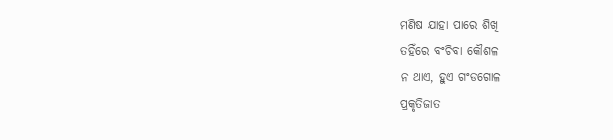ମଣିଷ ଯାହା ପାରେ ଶିଖି
ତହିଁରେ ବଂଚିବା କୌଶଳ
ନ ଥାଏ, ହୁଏ ଗଂଡଗୋଳ
ପ୍ରକୃତିଜାତ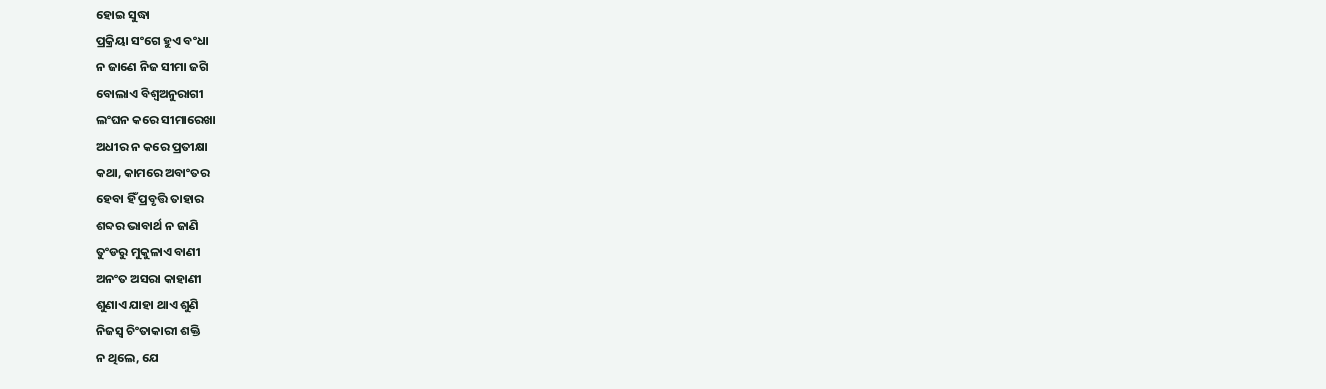ହୋଇ ସୁଦ୍ଧା
ପ୍ରକ୍ରିୟା ସଂଗେ ହୁଏ ବଂଧା
ନ ଜାଣେ ନିଜ ସୀମା ଜଗି
ବୋଲାଏ ବିଶ୍ବଅନୁରାଗୀ
ଲଂଘନ କରେ ସୀମାରେଖା
ଅଧୀର ନ କରେ ପ୍ରତୀକ୍ଷା
କଥା, କାମରେ ଅବାଂତର
ହେବା ହିଁ ପ୍ରବୃତ୍ତି ତାହାର
ଶବ୍ଦର ଭାବାର୍ଥ ନ ଜାଣି
ତୁଂଡରୁ ମୁକୁଳାଏ ବାଣୀ
ଅନଂତ ଅସରା କାହାଣୀ
ଶୁଣାଏ ଯାହା ଥାଏ ଶୁଣି
ନିଜସ୍ୱ ଚିଂତାକାରୀ ଶକ୍ତି
ନ ଥିଲେ, ଯେ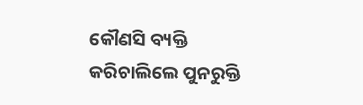କୌଣସି ବ୍ୟକ୍ତି
କରିଚାଲିଲେ ପୁନରୁକ୍ତି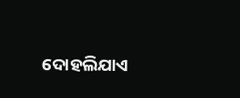ଦୋହଲିଯାଏ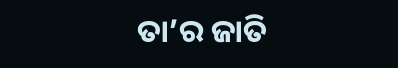ତା’ର ଜାତି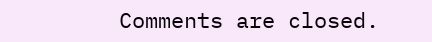Comments are closed.